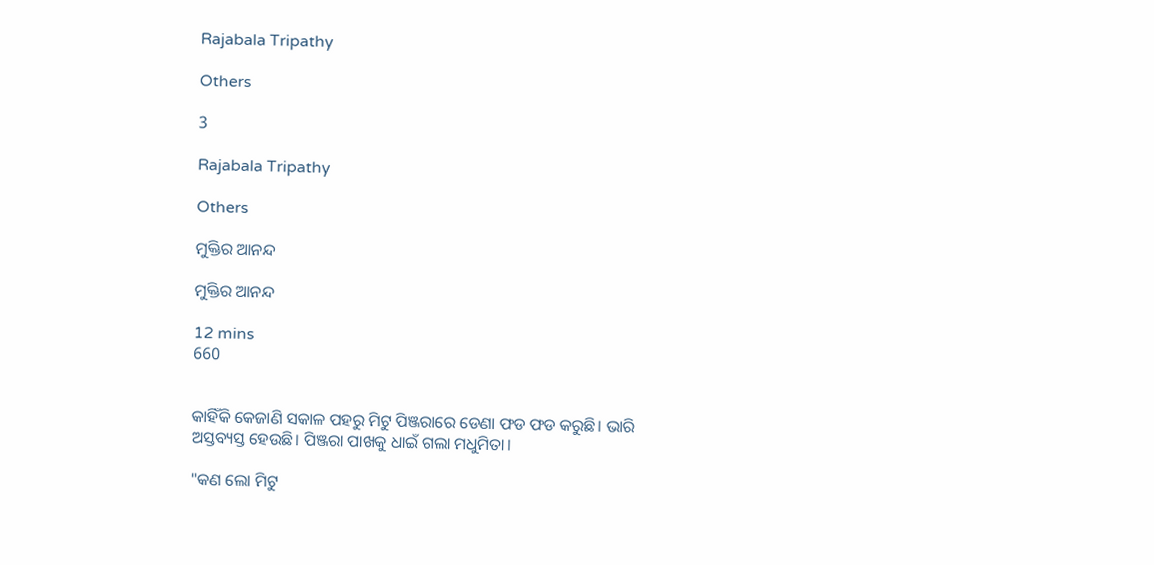Rajabala Tripathy

Others

3

Rajabala Tripathy

Others

ମୁକ୍ତିର ଆନନ୍ଦ

ମୁକ୍ତିର ଆନନ୍ଦ

12 mins
660


କାହିଁକି କେଜାଣି ସକାଳ ପହରୁ ମିଟୁ ପିଞ୍ଜରାରେ ଡେଣା ଫଡ ଫଡ କରୁଛି। ଭାରି ଅସ୍ତବ୍ୟସ୍ତ ହେଉଛି। ପିଞ୍ଜରା ପାଖକୁ ଧାଇଁ ଗଲା ମଧୁମିତା।

"କଣ ଲୋ ମିଟୁ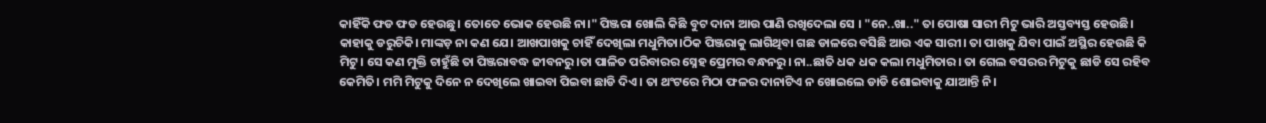କାହିଁକି ଫଡ ଫଡ ହେଉଛୁ। ତୋତେ ଭୋକ ହେଉଛି ନା।" ପିଞ୍ଜରା ଖୋଲି କିଛି ବୁଟ ଦାନା ଆଉ ପାଣି ରଖିଦେଲା ସେ । "ନେ..ଖା.." ତା ପୋଷା ସାରୀ ମିଟୁ ଭାରି ଅସ୍ତବ୍ୟସ୍ତ ହେଉଛି। କାହାକୁ ଡରୁଚିକି। ମାଙ୍କଡ଼ ନା କଣ ଯେ। ଆଖପାଖକୁ ଚାହିଁ ଦେଖିଲା ମଧୁମିତା।ଠିକ ପିଞ୍ଜରାକୁ ଲାଗିଥିବା ଗଛ ଡାଳରେ ବସିଛି ଆଉ ଏକ ସାରୀ। ତା ପାଖକୁ ଯିବା ପାଇଁ ଅସ୍ଥିର ହେଉଛି କି ମିଟୁ। ସେ କଣ ମୁକ୍ତି ଚାହୁଁଛି ତା ପିଞ୍ଜରାବଦ୍ଧ ଜୀବନରୁ।ତା ପାଳିତ ପରିବାରର ସ୍ନେହ ପ୍ରେମର ବନ୍ଧନରୁ। ନା..ଛାତି ଧକ ଧକ କଲା ମଧୁମିତାର। ତା ଗେଲ ବସରର ମିଟୁକୁ ଛାଡି ସେ ରହିବ କେମିତି। ମମି ମିଟୁକୁ ଦିନେ ନ ଦେଖିଲେ ଖାଇବା ପିଇବା ଛାଡି ଦିଏ। ତା ଥଂଟରେ ମିଠା ଫଳର ଦାନାଟିଏ ନ ଖୋଇଲେ ଡାଡି ଶୋଇବାକୁ ଯାଆନ୍ତି ନି।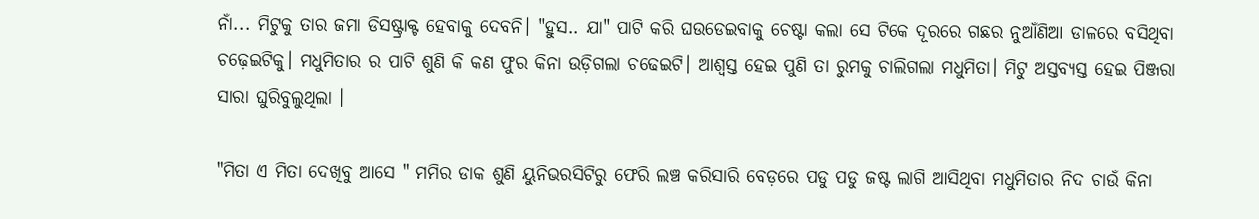ନାଁ... ମିଟୁକୁ ତାର ଜମା ଡିସଷ୍ଟ୍ରାକ୍ଟ ହେବାକୁ ଦେବନି। "ହୁସ.. ଯା" ପାଟି କରି ଘଉଡେଇବାକୁ ଚେଷ୍ଟା କଲା ସେ ଟିକେ ଦୂରରେ ଗଛର ନୁଆଁଣିଆ ଡାଳରେ ବସିଥିବା ଚଢ଼େଇଟିକୁ। ମଧୁମିତାର ର ପାଟି ଶୁଣି କି କଣ ଫୁର କିନା ଉଡ଼ିଗଲା ଚଢେଇଟି। ଆଶ୍ୱସ୍ତ ହେଇ ପୁଣି ତା ରୁମକୁ ଚାଲିଗଲା ମଧୁମିତା। ମିଟୁ ଅସ୍ତବ୍ୟସ୍ତ ହେଇ ପିଞ୍ଜରା ସାରା ଘୁରିବୁଲୁଥିଲା ।

"ମିତା ଏ ମିତା ଦେଖିବୁ ଆସେ " ମମିର ଡାକ ଶୁଣି ୟୁନିଭରସିଟିରୁ ଫେରି ଲଞ୍ଚ କରିସାରି ବେଡ଼ରେ ପଡୁ ପଡୁ ଜଷ୍ଟ ଲାଗି ଆସିଥିବା ମଧୁମିତାର ନିଦ ଚାଉଁ କିନା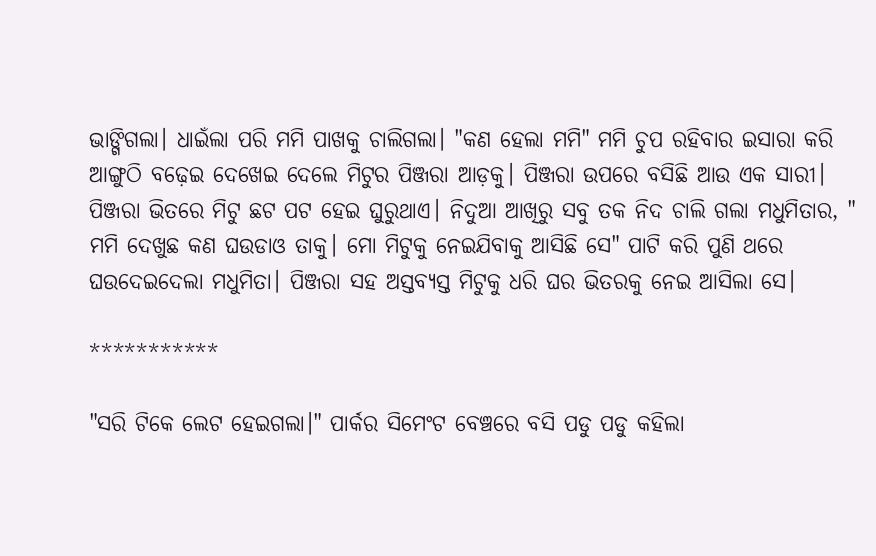ଭାଙ୍ଗିଗଲା। ଧାଇଁଲା ପରି ମମି ପାଖକୁ ଚାଲିଗଲା। "କଣ ହେଲା ମମି" ମମି ଚୁପ ରହିବାର ଇସାରା କରି ଆଙ୍ଗୁଠି ବଢ଼େଇ ଦେଖେଇ ଦେଲେ ମିଟୁର ପିଞ୍ଜରା ଆଡ଼କୁ। ପିଞ୍ଜରା ଉପରେ ବସିଛି ଆଉ ଏକ ସାରୀ। ପିଞ୍ଜରା ଭିତରେ ମିଟୁ ଛଟ ପଟ ହେଇ ଘୁରୁଥାଏ। ନିଦୁଆ ଆଖିରୁ ସବୁ ତକ ନିଦ ଚାଲି ଗଲା ମଧୁମିତାର, " ମମି ଦେଖୁଛ କଣ ଘଉଡାଓ ତାକୁ। ମୋ ମିଟୁକୁ ନେଇଯିବାକୁ ଆସିଛି ସେ" ପାଟି କରି ପୁଣି ଥରେ ଘଉଦେଇଦେଲା ମଧୁମିତା। ପିଞ୍ଜରା ସହ ଅସ୍ତବ୍ୟସ୍ତ ମିଟୁକୁ ଧରି ଘର ଭିତରକୁ ନେଇ ଆସିଲା ସେ।

***********

"ସରି ଟିକେ ଲେଟ ହେଇଗଲା।" ପାର୍କର ସିମେଂଟ ବେଞ୍ଚରେ ବସି ପଡୁ ପଡୁ କହିଲା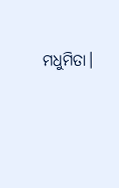ମଧୁମିତା।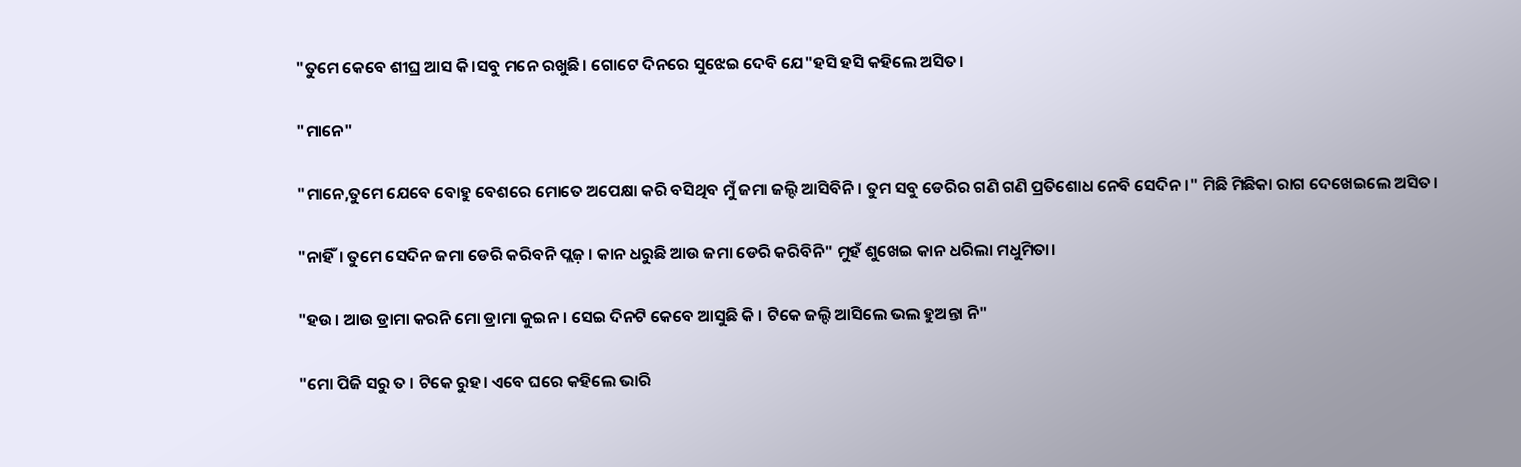"ତୁମେ କେବେ ଶୀଘ୍ର ଆସ କି।ସବୁ ମନେ ରଖୁଛି। ଗୋଟେ ଦିନରେ ସୁଝେଇ ଦେବି ଯେ"ହସି ହସି କହିଲେ ଅସିତ।

"ମାନେ"

"ମାନେ,ତୁମେ ଯେବେ ବୋହୁ ବେଶରେ ମୋତେ ଅପେକ୍ଷା କରି ବସିଥିବ ମୁଁ ଜମା ଜଲ୍ଦି ଆସିବିନି। ତୁମ ସବୁ ଡେରିର ଗଣି ଗଣି ପ୍ରତିଶୋଧ ନେବି ସେଦିନ।" ମିଛି ମିଛିକା ରାଗ ଦେଖେଇଲେ ଅସିତ।

"ନାହିଁ। ତୁମେ ସେଦିନ ଜମା ଡେରି କରିବନି ପ୍ଲଜ଼ । କାନ ଧରୁଛି ଆଉ ଜମା ଡେରି କରିବିନି" ମୁହଁ ଶୁଖେଇ କାନ ଧରିଲା ମଧୁମିତା।

"ହଉ। ଆଉ ଡ୍ରାମା କରନି ମୋ ଡ୍ରାମା କୁଇନ। ସେଇ ଦିନଟି କେବେ ଆସୁଛି କି । ଟିକେ ଜଲ୍ଦି ଆସିଲେ ଭଲ ହୁଅନ୍ତା ନି"

"ମୋ ପିଜି ସରୁ ତ । ଟିକେ ରୁହ। ଏବେ ଘରେ କହିଲେ ଭାରି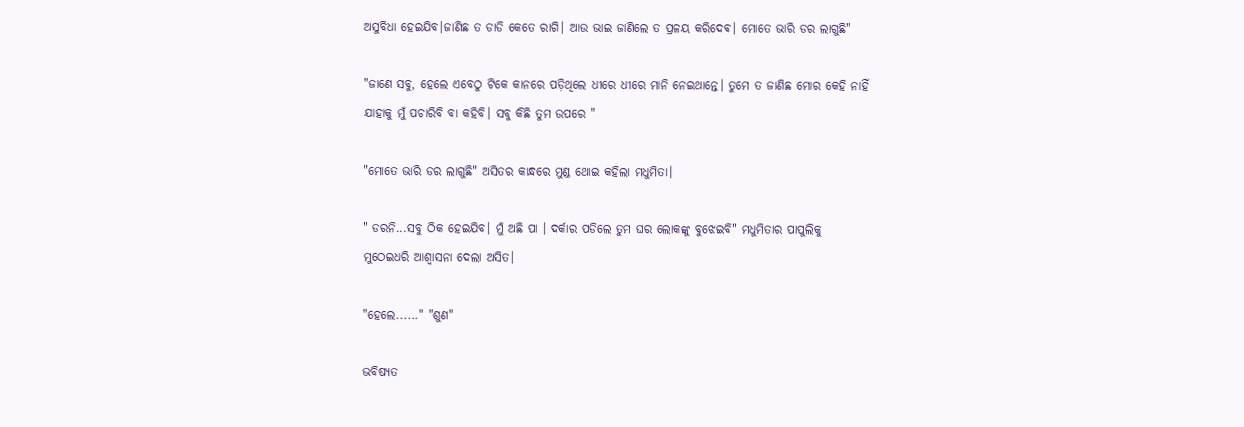ଅସୁବିଧା ହେଇଯିବ।ଜାଣିଛ ତ ଡାଡି କେତେ ରାଗି। ଆଉ ଭାଇ ଜାଣିଲେ ତ ପ୍ରଳୟ କରିଦେଵ। ମୋତେ ଭାରି ଡର ଲାଗୁଛି"

"ଜାଣେ ସବୁ, ହେଲେ ଏବେଠୁ ଟିକେ କାନରେ ପଡ଼ିଥିଲେ ଧୀରେ ଧୀରେ ମାନି ନେଇଥାନ୍ତେ। ତୁମେ ତ ଜାଣିଛ ମୋର କେହି ନାହିଁ ଯାହାକୁ ମୁଁ ପଚାରିବି ବା କହିବି। ସବୁ କିଛି ତୁମ ଉପରେ "

"ମୋତେ ଭାରି ଡର ଲାଗୁଛି" ଅସିତର କାନ୍ଧରେ ମୁଣ୍ଡ ଥୋଇ କହିଲା ମଧୁମିତା।

" ଡରନି...ସବୁ ଠିକ ହେଇଯିବ। ମୁଁ ଅଛି ପା । ଦର୍କାର ପଡିଲେ ତୁମ ଘର ଲୋକଙ୍କୁ ବୁଝେଇବି" ମଧୁମିତାର ପାପୁଲିକୁ ମୁଠେଇଧରି ଆଶ୍ୱାସନା ଦେଲା ଅସିତ।

"ହେଲେ......" "ଶୁଣ"

ଭବିଷ୍ୟତ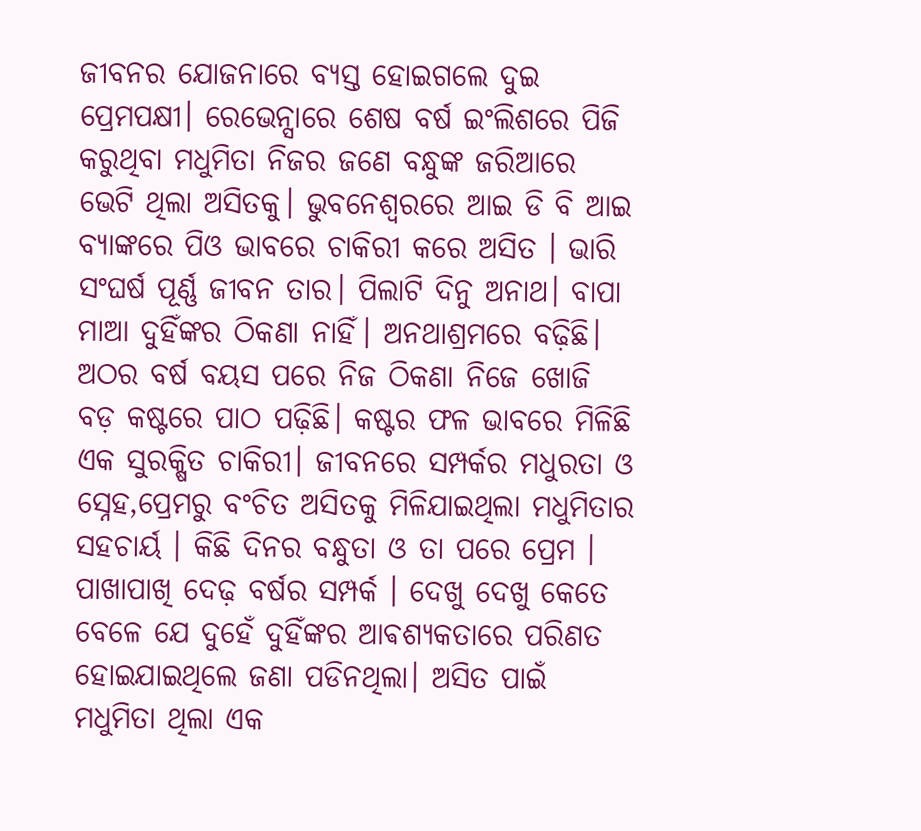ଜୀବନର ଯୋଜନାରେ ବ୍ୟସ୍ତ ହୋଇଗଲେ ଦୁଇ ପ୍ରେମପକ୍ଷୀ। ରେଭେନ୍ସାରେ ଶେଷ ବର୍ଷ ଇଂଲିଶରେ ପିଜି କରୁଥିବା ମଧୁମିତା ନିଜର ଜଣେ ବନ୍ଧୁଙ୍କ ଜରିଆରେ ଭେଟି ଥିଲା ଅସିତକୁ। ଭୁବନେଶ୍ୱରରେ ଆଇ ଡି ବି ଆଇ ବ୍ୟାଙ୍କରେ ପିଓ ଭାବରେ ଚାକିରୀ କରେ ଅସିତ । ଭାରି ସଂଘର୍ଷ ପୂର୍ଣ୍ଣ ଜୀବନ ତାର। ପିଲାଟି ଦିନୁ ଅନାଥ। ବାପା ମାଆ ଦୁହିଁଙ୍କର ଠିକଣା ନାହିଁ। ଅନଥାଶ୍ରମରେ ବଢ଼ିଛି। ଅଠର ବର୍ଷ ବୟସ ପରେ ନିଜ ଠିକଣା ନିଜେ ଖୋଜି ବଡ଼ କଷ୍ଟରେ ପାଠ ପଢ଼ିଛି। କଷ୍ଟର ଫଳ ଭାବରେ ମିଳିଛି ଏକ ସୁରକ୍ଷିତ ଚାକିରୀ। ଜୀବନରେ ସମ୍ପର୍କର ମଧୁରତା ଓ ସ୍ନେହ,ପ୍ରେମରୁ ବଂଚିତ ଅସିତକୁ ମିଳିଯାଇଥିଲା ମଧୁମିତାର ସହଚାର୍ୟ । କିଛି ଦିନର ବନ୍ଧୁତା ଓ ତା ପରେ ପ୍ରେମ । ପାଖାପାଖି ଦେଢ଼ ବର୍ଷର ସମ୍ପର୍କ । ଦେଖୁ ଦେଖୁ କେତେ ବେଳେ ଯେ ଦୁହେଁ ଦୁହିଁଙ୍କର ଆଵଶ୍ୟକତାରେ ପରିଣତ ହୋଇଯାଇଥିଲେ ଜଣା ପଡିନଥିଲା। ଅସିତ ପାଇଁ ମଧୁମିତା ଥିଲା ଏକ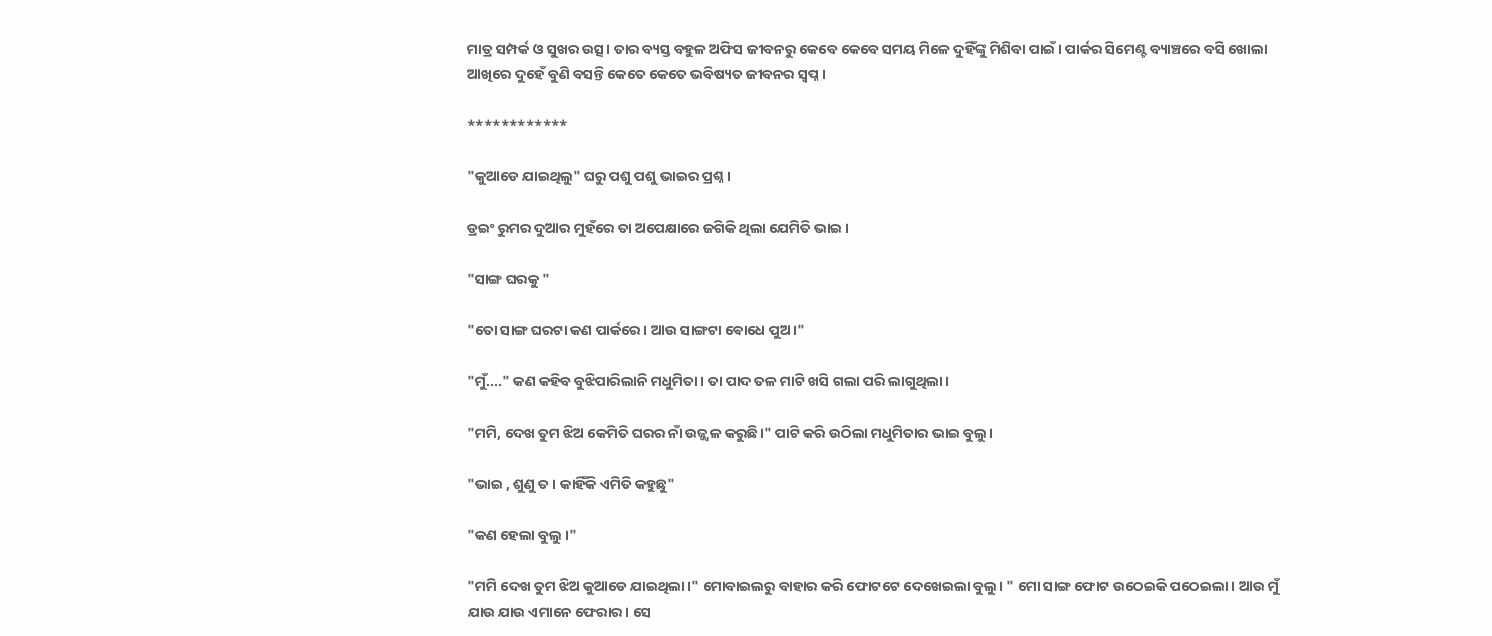ମାତ୍ର ସମ୍ପର୍କ ଓ ସୁଖର ଉତ୍ସ। ତାର ବ୍ୟସ୍ତ ବହୁଳ ଅଫିସ ଜୀବନରୁ କେବେ କେବେ ସମୟ ମିଳେ ଦୁହିଁଙ୍କୁ ମିଶିବା ପାଇଁ। ପାର୍କର ସିମେଣ୍ଟ ବ୍ୟାଞ୍ଚରେ ବସି ଖୋଲା ଆଖିରେ ଦୁହେଁ ବୁଣି ବସନ୍ତି କେତେ କେତେ ଭବିଷ୍ୟତ ଜୀବନର ସ୍ବପ୍ନ।

************

"କୁଆଡେ ଯାଇଥିଲୁ" ଘରୁ ପଶୁ ପଶୁ ଭାଇର ପ୍ରଶ୍ନ।

ଡ୍ରଇଂ ରୁମର ଦୁଆର ମୁହଁରେ ତା ଅପେକ୍ଷାରେ ଜଗିକି ଥିଲା ଯେମିତି ଭାଇ ।

"ସାଙ୍ଗ ଘରକୁ "

"ତୋ ସାଙ୍ଗ ଘରଟା କଣ ପାର୍କରେ। ଆଉ ସାଙ୍ଗଟା ଵୋଧେ ପୁଅ।"

"ମୁଁ...." କଣ କହିବ ବୁଝିପାରିଲାନି ମଧୁମିତା। ତା ପାଦ ତଳ ମାଟି ଖସି ଗଲା ପରି ଲାଗୁଥିଲା।

"ମମି, ଦେଖ ତୁମ ଝିଅ କେମିତି ଘରର ନାଁ ଉଜ୍ଜ୍ୱଳ କରୁଛି।" ପାଟି କରି ଉଠିଲା ମଧୁମିତାର ଭାଇ ବୁଲୁ।

"ଭାଇ , ଶୁଣୁ ତ । କାହିଁକି ଏମିତି କହୁଛୁ"

"କଣ ହେଲା ବୁଲୁ ।"

"ମମି ଦେଖ ତୁମ ଝିଅ କୁଆଡେ ଯାଇଥିଲା।" ମୋବାଇଲରୁ ବାହାର କରି ଫୋଟଟେ ଦେଖେଇଲା ବୁଲୁ। " ମୋ ସାଙ୍ଗ ଫୋଟ ଉଠେଇକି ପଠେଇଲା। ଆଉ ମୁଁ ଯାଉ ଯାଉ ଏମାନେ ଫେରାର। ସେ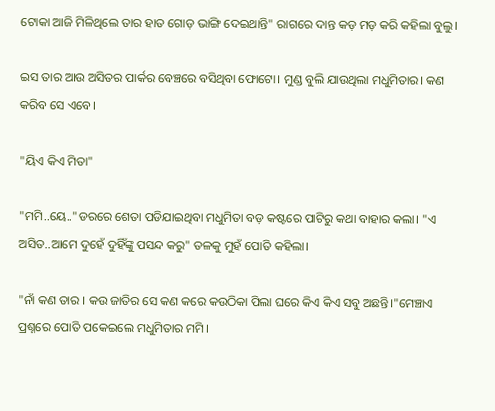ଟୋକା ଆଜି ମିଳିଥିଲେ ତାର ହାତ ଗୋଡ଼ ଭାଙ୍ଗି ଦେଇଥାନ୍ତି" ରାଗରେ ଦାନ୍ତ କଡ଼ ମଡ଼ କରି କହିଲା ବୁଲୁ।

ଇସ ତାର ଆଉ ଅସିତର ପାର୍କର ବେଞ୍ଚରେ ବସିଥିବା ଫୋଟୋ। ମୁଣ୍ଡ ବୁଲି ଯାଉଥିଲା ମଧୁମିତାର। କଣ କରିବ ସେ ଏବେ।

"ୟିଏ କିଏ ମିତା"

"ମମି..ୟେ.."ଡରରେ ଶେତା ପଡିଯାଇଥିବା ମଧୁମିତା ବଡ଼ କଷ୍ଟରେ ପାଟିରୁ କଥା ବାହାର କଲା। "ଏ ଅସିତ..ଆମେ ଦୁହେଁ ଦୁହିଁଙ୍କୁ ପସନ୍ଦ କରୁ" ତଳକୁ ମୁହଁ ପୋତି କହିଲା।

"ନାଁ କଣ ତାର । କଉ ଜାତିର ସେ କଣ କରେ କଉଠିକା ପିଲା ଘରେ କିଏ କିଏ ସବୁ ଅଛନ୍ତି।"ମେଞ୍ଚାଏ ପ୍ରଶ୍ନରେ ପୋତି ପକେଇଲେ ମଧୁମିତାର ମମି।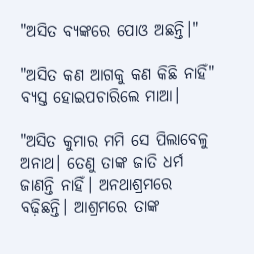"ଅସିତ ବ୍ୟଙ୍କରେ ପୋଓ ଅଛନ୍ତି।"

"ଅସିତ କଣ ଆଗକୁ କଣ କିଛି ନାହିଁ" ବ୍ୟସ୍ତ ହୋଇପଚାରିଲେ ମାଆ।

"ଅସିତ କୁମାର ମମି ସେ ପିଲାବେଳୁ ଅନାଥ। ତେଣୁ ତାଙ୍କ ଜାତି ଧର୍ମ ଜାଣନ୍ତି ନାହିଁ। ଅନଥାଶ୍ରମରେ ବଢ଼ିଛନ୍ତି। ଆଶ୍ରମରେ ତାଙ୍କ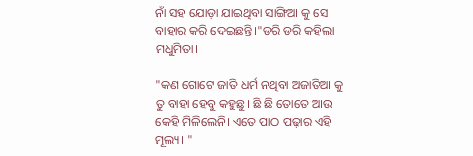ନାଁ ସହ ଯୋଡ଼ା ଯାଇଥିବା ସାଙ୍ଗିଆ କୁ ସେ ବାହାର କରି ଦେଇଛନ୍ତି।"ଡରି ଡରି କହିଲା ମଧୁମିତା।

"କଣ ଗୋଟେ ଜାତି ଧର୍ମ ନଥିବା ଅଜାତିଆ କୁ ତୁ ବାହା ହେବୁ କହୁଛୁ। ଛି ଛି ତୋତେ ଆଉ କେହି ମିଳିଲେନି। ଏତେ ପାଠ ପଢ଼ାର ଏହି ମୂଲ୍ୟ। "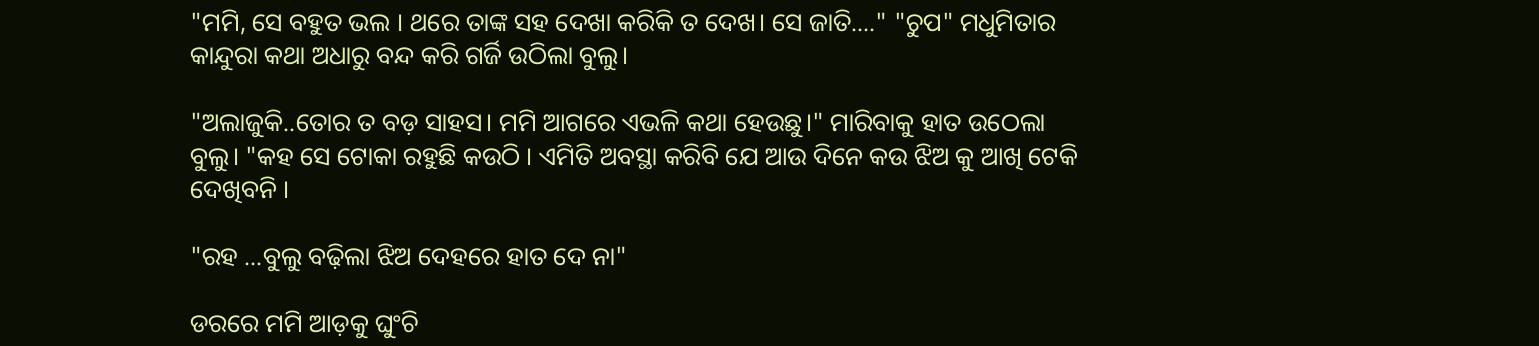"ମମି, ସେ ବହୁତ ଭଲ । ଥରେ ତାଙ୍କ ସହ ଦେଖା କରିକି ତ ଦେଖ। ସେ ଜାତି...." "ଚୁପ" ମଧୁମିତାର କାନ୍ଦୁରା କଥା ଅଧାରୁ ବନ୍ଦ କରି ଗର୍ଜି ଉଠିଲା ବୁଲୁ।

"ଅଲାଜୁକି..ତୋର ତ ବଡ଼ ସାହସ। ମମି ଆଗରେ ଏଭଳି କଥା ହେଉଛୁ।" ମାରିବାକୁ ହାତ ଉଠେଲା ବୁଲୁ। "କହ ସେ ଟୋକା ରହୁଛି କଉଠି । ଏମିତି ଅବସ୍ଥା କରିବି ଯେ ଆଉ ଦିନେ କଉ ଝିଅ କୁ ଆଖି ଟେକି ଦେଖିବନି ।

"ରହ ...ବୁଲୁ ବଢ଼ିଲା ଝିଅ ଦେହରେ ହାତ ଦେ ନା"

ଡରରେ ମମି ଆଡ଼କୁ ଘୁଂଚି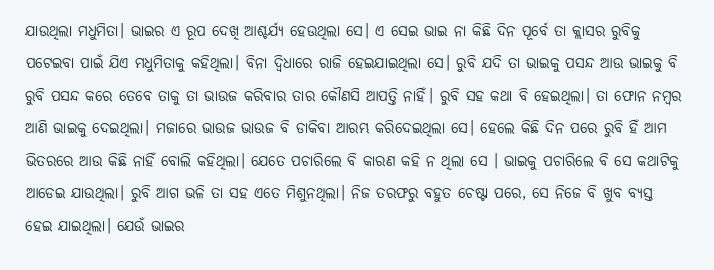ଯାଉଥିଲା ମଧୁମିତା। ଭାଇର ଏ ରୂପ ଦେଖି ଆଶ୍ଚର୍ଯ୍ୟ ହେଉଥିଲା ସେ। ଏ ସେଇ ଭାଇ ନା କିଛି ଦିନ ପୂର୍ବେ ତା କ୍ଲାସର ରୁବିକୁ ପଟେଇବା ପାଇଁ ଯିଏ ମଧୁମିତାକୁ କହିଥିଲା। ବିନା ଦ୍ବିଧାରେ ରାଜି ହେଇଯାଇଥିଲା ସେ। ରୁବି ଯଦି ତା ଭାଇକୁ ପସନ୍ଦ ଆଉ ଭାଇକୁ ବି ରୁବି ପସନ୍ଦ କରେ ତେବେ ତାକୁ ତା ଭାଉଜ କରିବାର ତାର କୌଣସି ଆପତ୍ତି ନାହିଁ। ରୁବି ସହ କଥା ବି ହେଇଥିଲା। ତା ଫୋନ ନମ୍ବର ଆଣି ଭାଇକୁ ଦେଇଥିଲା। ମଜାରେ ଭାଉଜ ଭାଉଜ ବି ଡାକିବା ଆରମ୍ଭ କରିଦେଇଥିଲା ସେ। ହେଲେ କିଛି ଦିନ ପରେ ରୁବି ହିଁ ଆମ ଭିତରରେ ଆଉ କିଛି ନାହିଁ ବୋଲି କହିଥିଲା। ଯେତେ ପଚାରିଲେ ବି କାରଣ କହି ନ ଥିଲା ସେ । ଭାଇକୁ ପଚାରିଲେ ବି ସେ କଥାଟିକୁ ଆଡେଇ ଯାଉଥିଲା। ରୁବି ଆଗ ଭଳି ତା ସହ ଏତେ ମିଶୁନଥିଲା। ନିଜ ତରଫରୁ ବହୁତ ଚେଷ୍ଟା ପରେ, ସେ ନିଜେ ବି ଖୁବ ବ୍ୟସ୍ତ ହେଇ ଯାଇଥିଲା। ଯେଉଁ ଭାଇର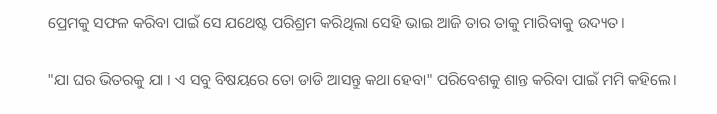ପ୍ରେମକୁ ସଫଳ କରିବା ପାଇଁ ସେ ଯଥେଷ୍ଟ ପରିଶ୍ରମ କରିଥିଲା ସେହି ଭାଇ ଆଜି ତାର ତାକୁ ମାରିବାକୁ ଉଦ୍ୟତ।

"ଯା ଘର ଭିତରକୁ ଯା । ଏ ସବୁ ବିଷୟରେ ତୋ ଡାଡି ଆସନ୍ତୁ କଥା ହେବା" ପରିବେଶକୁ ଶାନ୍ତ କରିବା ପାଇଁ ମମି କହିଲେ।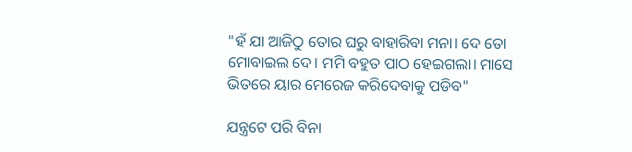"ହଁ ଯା ଆଜିଠୁ ତୋର ଘରୁ ବାହାରିବା ମନା। ଦେ ତୋ ମୋବାଇଲ ଦେ। ମମି ବହୁତ ପାଠ ହେଇଗଲା। ମାସେ ଭିତରେ ୟାର ମେରେଜ କରିଦେବାକୁ ପଡିବ"

ଯନ୍ତ୍ରଟେ ପରି ବିନା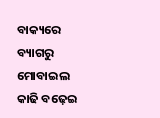ବାକ୍ୟରେ ବ୍ୟାଗରୁ ମୋବାଇଲ କାଢି ବଢ଼େଇ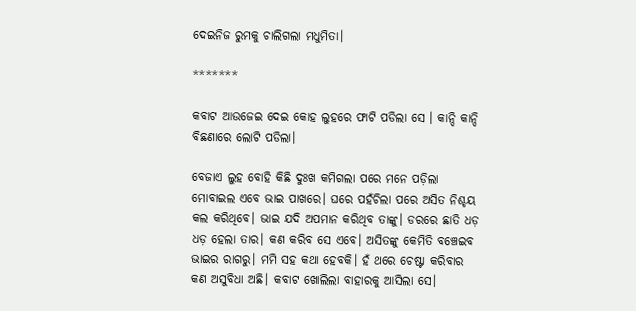ଦେଇନିଜ ରୁମକୁ ଚାଲିଗଲା ମଧୁମିତା।

*******

କବାଟ ଆଉଜେଇ ଦେଇ କୋହ ଲୁହରେ ଫାଟି ପଡିଲା ସେ । କାନ୍ଦି କାନ୍ଦି ବିଛଣାରେ ଲୋଟି ପଡିଲା।

ବେଜାଏ ଲୁହ ବୋହି କିଛି ଦୁଃଖ କମିଗଲା ପରେ ମନେ ପଡ଼ିଲା ମୋବାଇଲ ଏବେ ଭାଇ ପାଖରେ। ଘରେ ପହଁଚିଲା ପରେ ଅସିତ ନିଶ୍ଚୟ କଲ କରିଥିବେ। ଭାଇ ଯଦି ଅପମାନ କରିଥିବ ତାଙ୍କୁ। ଡରରେ ଛାତି ଧଡ଼ ଧଡ଼ ହେଲା ତାର। କଣ କରିବ ସେ ଏବେ। ଅସିତଙ୍କୁ କେମିତି ବଞ୍ଚେଇବ ଭାଇର ରାଗରୁ। ମମି ସହ କଥା ହେବକି। ହଁ ଥରେ ଚେଷ୍ଟା କରିବାର କଣ ଅସୁବିଧା ଅଛି। କବାଟ ଖୋଲିଲା ବାହାରକୁ ଆସିଲା ସେ।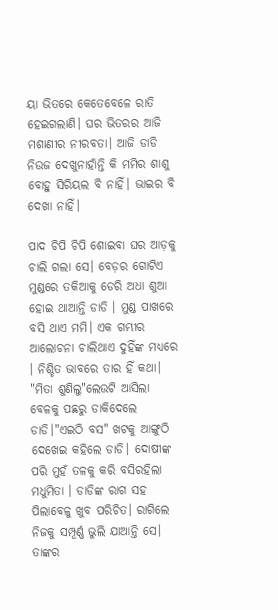ୟା ଭିତରେ କେତେବେଳେ ରାତି ହେଇଗଲାଣି। ଘର ଭିତରର ଆଜି ମଶାଣୀର ନୀରବତା। ଆଜି ଡାଡି ନିଉଜ ଦେଖୁନାହାଁନ୍ତି କି ମମିର ଶାଶୁ ବୋହୁ ସିରିୟଲ ବି ନାହିଁ। ଭାଇର ବି ଦେଖା ନାହିଁ।

ପାଦ ଚିପି ଚିପି ଶୋଇବା ଘର ଆଡ଼କୁ ଚାଲି ଗଲା ସେ। ବେଡ଼ର ଗୋଟିଏ ମୁଣ୍ଡରେ ତକିଆକୁ ଡେରି ଅଧା ଶୁଆ ହୋଇ ଥାଆନ୍ତି ଡାଡି । ମୁଣ୍ଡ ପାଖରେ ବସି ଥାଏ ମମି। ଏକ ଗମ୍ଭୀର ଆଲୋଚନା ଚାଲିଥାଏ ଦୁହିଁଙ୍କ ମଧ୍ୟରେ । ନିଶ୍ଚିତ ଭାବରେ ତାର ହିଁ କଥା। "ମିତା ଶୁଣିଲୁ"ଲେଉଟି ଆସିଲା ବେଳକୁ ପଛରୁ ଡାକିଦେଲେ ଡାଡି।"ଏଇଠି ବସ" ଖଟକୁ ଆଙ୍ଗୁଠି ଦେଖେଇ କହିଲେ ଡାଡି। ଦୋଷୀଙ୍କ ପରି ମୁହଁ ତଳକୁ କରି ବସିରହିଲା ମଧୁମିତା । ଡାଡିଙ୍କ ରାଗ ସହ ପିଲାବେଳୁ ଖୁବ ପରିଚିତ। ରାଗିଲେ ନିଜକୁ ସମ୍ପୂର୍ଣ୍ଣ ଭୁଲି ଯାଆନ୍ତି ସେ। ତାଙ୍କର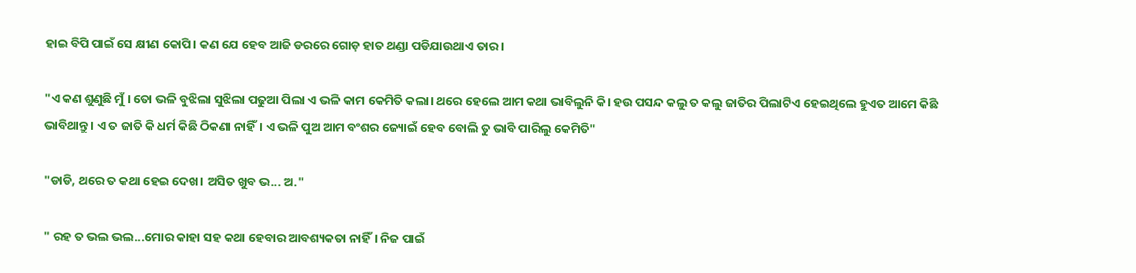ହାଇ ବିପି ପାଇଁ ସେ କ୍ଷୀଣ କୋପି। କଣ ଯେ ହେବ ଆଜି ଡରରେ ଗୋଡ଼ ହାତ ଥଣ୍ଡା ପଡିଯାଉଥାଏ ତାର।

"ଏ କଣ ଶୁଣୁଛି ମୁଁ । ତୋ ଭଳି ବୁଝିଲା ସୁଝିଲା ପଢୁଆ ପିଲା ଏ ଭଳି କାମ କେମିତି କଲା। ଥରେ ହେଲେ ଆମ କଥା ଭାବିଲୁନି କି। ହଉ ପସନ୍ଦ କଲୁ ତ କଲୁ ଜାତିର ପିଲାଟିଏ ହେଇଥିଲେ ହୁଏତ ଆମେ କିଛି ଭାବିଥାନ୍ତୁ। ଏ ତ ଜାତି କି ଧର୍ମ କିଛି ଠିକଣା ନାହିଁ। ଏ ଭଳି ପୁଅ ଆମ ବଂଶର ଜ୍ୟୋଇଁ ହେବ ବୋଲି ତୁ ଭାବି ପାରିଲୁ କେମିତି"

"ଡାଡି, ଥରେ ତ କଥା ହେଇ ଦେଖ। ଅସିତ ଖୁବ ଭ... ଅ."

" ରହ ତ ଭଲ ଭଲ...ମୋର କାହା ସହ କଥା ହେବାର ଆବଶ୍ୟକତା ନାହିଁ। ନିଜ ପାଇଁ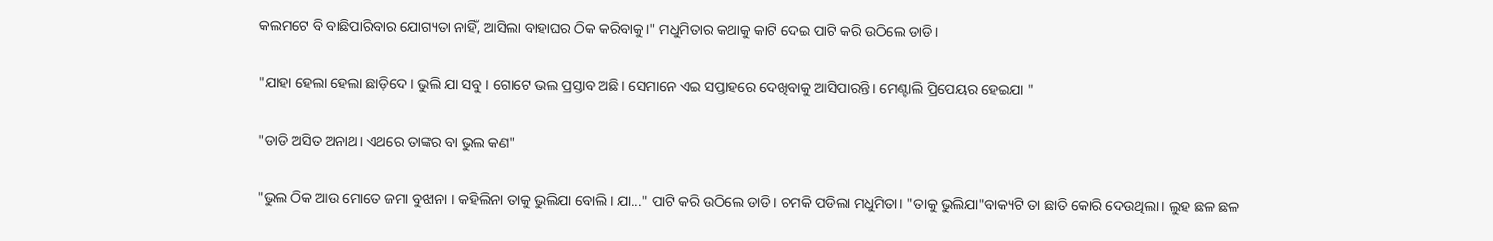କଲମଟେ ବି ବାଛିପାରିବାର ଯୋଗ୍ୟତା ନାହିଁ, ଆସିଲା ବାହାଘର ଠିକ କରିବାକୁ।" ମଧୁମିତାର କଥାକୁ କାଟି ଦେଇ ପାଟି କରି ଉଠିଲେ ଡାଡି।

"ଯାହା ହେଲା ହେଲା ଛାଡ଼ିଦେ । ଭୁଲି ଯା ସବୁ । ଗୋଟେ ଭଲ ପ୍ରସ୍ତାବ ଅଛି। ସେମାନେ ଏଇ ସପ୍ତାହରେ ଦେଖିବାକୁ ଆସିପାରନ୍ତି। ମେଣ୍ଟାଲି ପ୍ରିପେୟର ହେଇଯା "

"ଡାଡି ଅସିତ ଅନାଥ। ଏଥରେ ତାଙ୍କର ବା ଭୁଲ କଣ"

"ଭୁଲ ଠିକ ଆଉ ମୋତେ ଜମା ବୁଝାନା । କହିଲିନା ତାକୁ ଭୁଲିଯା ବୋଲି। ଯା..." ପାଟି କରି ଉଠିଲେ ଡାଡି। ଚମକି ପଡିଲା ମଧୁମିତା। "ତାକୁ ଭୁଲିଯା"ବାକ୍ୟଟି ତା ଛାତି କୋରି ଦେଉଥିଲା। ଲୁହ ଛଳ ଛଳ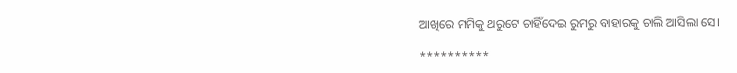ଆଖିରେ ମମିକୁ ଥରୁଟେ ଚାହିଁଦେଇ ରୁମରୁ ବାହାରକୁ ଚାଲି ଆସିଲା ସେ।

**********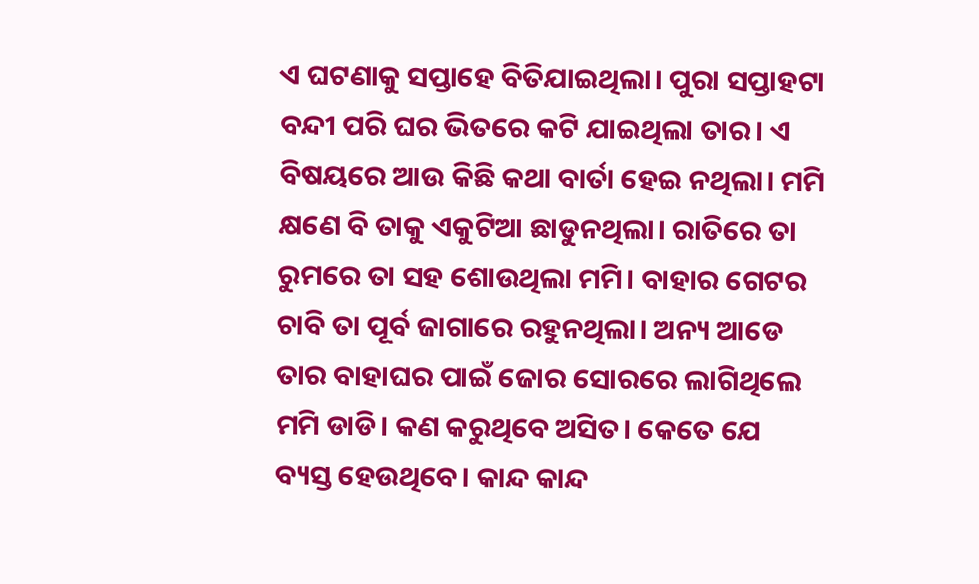ଏ ଘଟଣାକୁ ସପ୍ତାହେ ବିତିଯାଇଥିଲା। ପୁରା ସପ୍ତାହଟା ବନ୍ଦୀ ପରି ଘର ଭିତରେ କଟି ଯାଇଥିଲା ତାର। ଏ ବିଷୟରେ ଆଉ କିଛି କଥା ବାର୍ତା ହେଇ ନଥିଲା। ମମି କ୍ଷଣେ ବି ତାକୁ ଏକୁଟିଆ ଛାଡୁନଥିଲା। ରାତିରେ ତା ରୁମରେ ତା ସହ ଶୋଉଥିଲା ମମି। ବାହାର ଗେଟର ଚାବି ତା ପୂର୍ବ ଜାଗାରେ ରହୁନଥିଲା। ଅନ୍ୟ ଆଡେ ତାର ବାହାଘର ପାଇଁ ଜୋର ସୋରରେ ଲାଗିଥିଲେ ମମି ଡାଡି। କଣ କରୁଥିବେ ଅସିତ। କେତେ ଯେ ବ୍ୟସ୍ତ ହେଉଥିବେ। କାନ୍ଦ କାନ୍ଦ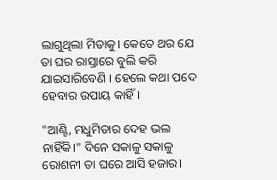ଲାଗୁଥିଲା ମିତାକୁ। କେତେ ଥର ଯେ ତା ଘର ରାସ୍ତାରେ ବୁଲି କରି ଯାଇସାରିବେଣି । ହେଲେ କଥା ପଦେ ହେବାର ଉପାୟ କାହିଁ।

"ଆଣ୍ଟି, ମଧୁମିତାର ଦେହ ଭଲ ନାହିଁକି।" ଦିନେ ସକାଳୁ ସକାଳୁ ରୋଶନୀ ତା ଘରେ ଆସି ହଜାର।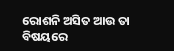ରୋଶନି ଅସିତ ଆଉ ତା ବିଷୟରେ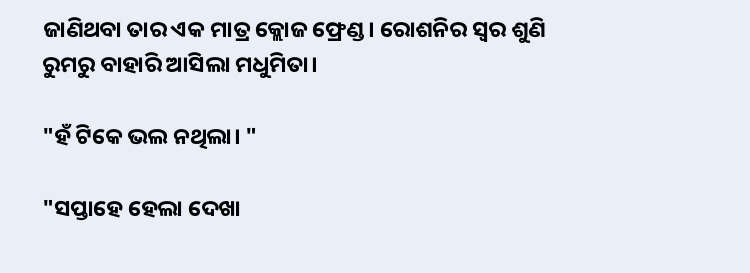ଜାଣିଥବା ତାର ଏକ ମାତ୍ର କ୍ଲୋଜ ଫ୍ରେଣ୍ଡ। ରୋଶନିର ସ୍ୱର ଶୁଣି ରୁମରୁ ବାହାରି ଆସିଲା ମଧୁମିତା।

"ହଁ ଟିକେ ଭଲ ନଥିଲା। "

"ସପ୍ତାହେ ହେଲା ଦେଖା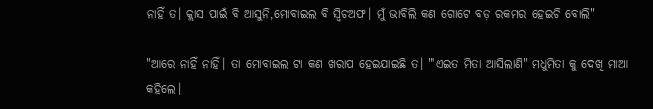ନାହିଁ ତ। କ୍ଲାସ ପାଇଁ ବି ଆସୁନି,ମୋବାଇଲ ବି ସ୍ୱିଚଅଫ। ମୁଁ ଭାବିଲି କଣ ଗୋଟେ ବଡ଼ ରକମର ହେଇଚି ବୋଲି"

"ଆରେ ନାହିଁ ନାହିଁ। ତା ମୋବାଇଲ ଟା କଣ ଖରାପ ହେଇଯାଇଛି ତ। "'ଏଇତ ମିତା ଆସିଲାଣି" ମଧୁମିତା କୁ ଦେଖି ମାଆ କହିଲେ।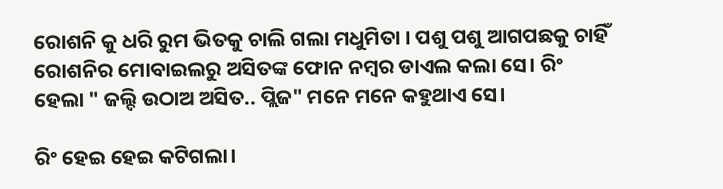ରୋଶନି କୁ ଧରି ରୁମ ଭିତକୁ ଚାଲି ଗଲା ମଧୁମିତା । ପଶୁ ପଶୁ ଆଗପଛକୁ ଚାହିଁ ରୋଶନିର ମୋବାଇଲରୁ ଅସିତଙ୍କ ଫୋନ ନମ୍ବର ଡାଏଲ କଲା ସେ। ରିଂ ହେଲା " ଜଲ୍ଦି ଉଠାଅ ଅସିତ.. ପ୍ଲିଜ" ମନେ ମନେ କହୁଥାଏ ସେ।

ରିଂ ହେଇ ହେଇ କଟିଗଲା।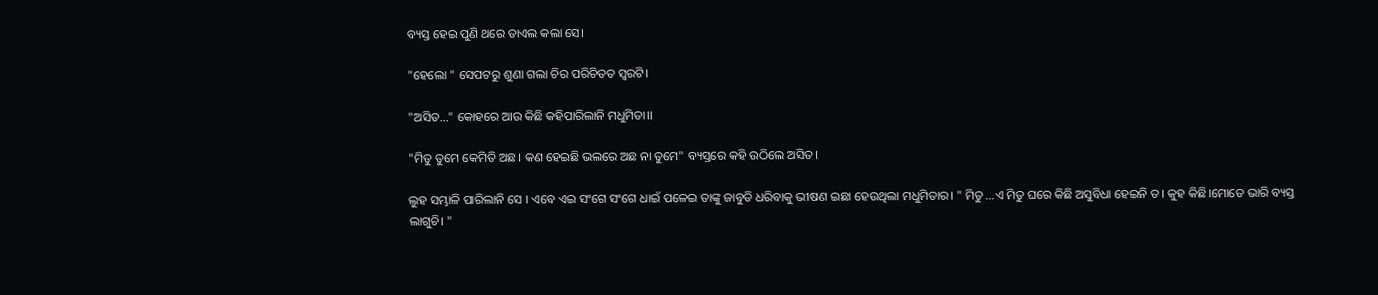ବ୍ୟସ୍ତ ହେଇ ପୁଣି ଥରେ ଡାଏଲ କଲା ସେ।

"ହେଲୋ " ସେପଟରୁ ଶୁଣା ଗଲା ଚିର ପରିଚିତତ ସ୍ୱରଟି।

"ଅସିତ..." କୋହରେ ଆଉ କିଛି କହିପାରିଲାନି ମଧୁମିତା।।

"ମିତୁ ତୁମେ କେମିତି ଅଛ। କଣ ହେଇଛି ଭଲରେ ଅଛ ନା ତୁମେ" ବ୍ୟସ୍ତରେ କହି ଉଠିଲେ ଅସିତ।

ଲୁହ ସମ୍ଭାଳି ପାରିଲାନି ସେ । ଏବେ ଏଇ ସଂଗେ ସଂଗେ ଧାଇଁ ପଳେଇ ତାଙ୍କୁ ଜାବୁଡି ଧରିବାକୁ ଭୀଷଣ ଇଛା ହେଉଥିଲା ମଧୁମିତାର। " ମିତୁ ...ଏ ମିତୁ ଘରେ କିଛି ଅସୁବିଧା ହେଇନି ତ। କୁହ କିଛି।ମୋତେ ଭାରି ବ୍ୟସ୍ତ ଲାଗୁଚି। "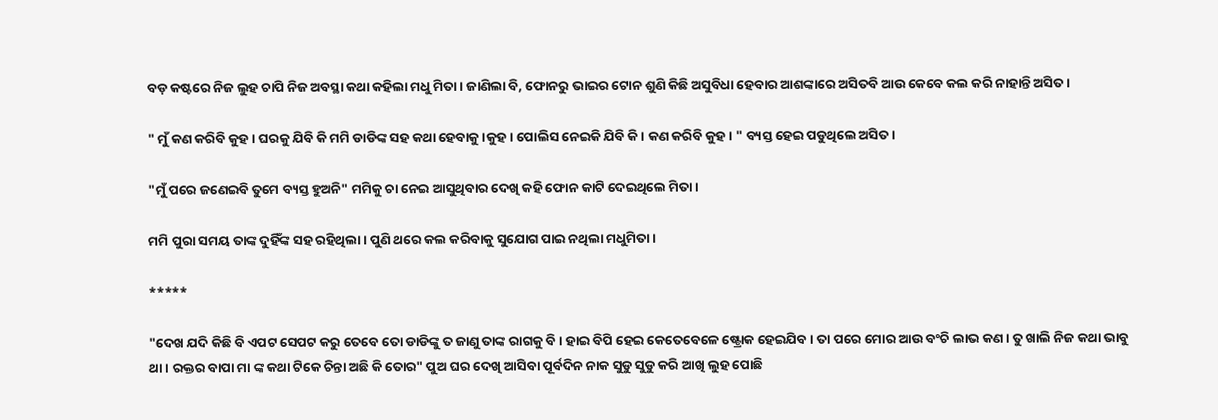ବଡ଼ କଷ୍ଟରେ ନିଜ ଲୁହ ଚାପି ନିଜ ଅବସ୍ଥା କଥା କହିଲା ମଧୁ ମିତା। ଜାଣିଲା ବି, ଫୋନରୁ ଭାଇର ଟୋନ ଶୁଣି କିଛି ଅସୁବିଧା ହେବାର ଆଶଙ୍କାରେ ଅସିତବି ଆଉ କେବେ କଲ କରି ନାହାନ୍ତି ଅସିତ।

" ମୁଁ କଣ କରିବି କୁହ। ଘରକୁ ଯିବି କି ମମି ଡାଡିଙ୍କ ସହ କଥା ହେବାକୁ।କୁହ। ପୋଲିସ ନେଇକି ଯିବି କି। କଣ କରିବି କୁହ। " ବ୍ୟସ୍ତ ହେଇ ପଡୁଥିଲେ ଅସିତ।

"ମୁଁ ପରେ ଜଣେଇବି ତୁମେ ବ୍ୟସ୍ତ ହୁଅନି" ମମିକୁ ଚା ନେଇ ଆସୁଥିବାର ଦେଖି କହି ଫୋନ କାଟି ଦେଇଥିଲେ ମିତା।

ମମି ପୁରା ସମୟ ତାଙ୍କ ଦୁହିଁଙ୍କ ସହ ରହିଥିଲା। ପୁଣି ଥରେ କଲ କରିବାକୁ ସୁଯୋଗ ପାଇ ନଥିଲା ମଧୁମିତା।

*****

"ଦେଖ ଯଦି କିଛି ବି ଏପଟ ସେପଟ କରୁ ତେବେ ତୋ ଡାଡିଙ୍କୁ ତ ଜାଣୁ ତାଙ୍କ ରାଗକୁ ବି। ହାଇ ବିପି ହେଇ କେତେବେଳେ ଷ୍ଟ୍ରୋକ ହେଇଯିବ। ତା ପରେ ମୋର ଆଉ ବଂଚି ଲାଭ କଣ। ତୁ ଖାଲି ନିଜ କଥା ଭାବୁ ଥା। ରକ୍ତର ବାପା ମା ଙ୍କ କଥା ଟିକେ ଚିନ୍ତା ଅଛି କି ତୋର" ପୁଅ ଘର ଦେଖି ଆସିବା ପୂର୍ବଦିନ ନାକ ସୁଡୁ ସୁଡୁ କରି ଆଖି ଲୁହ ପୋଛି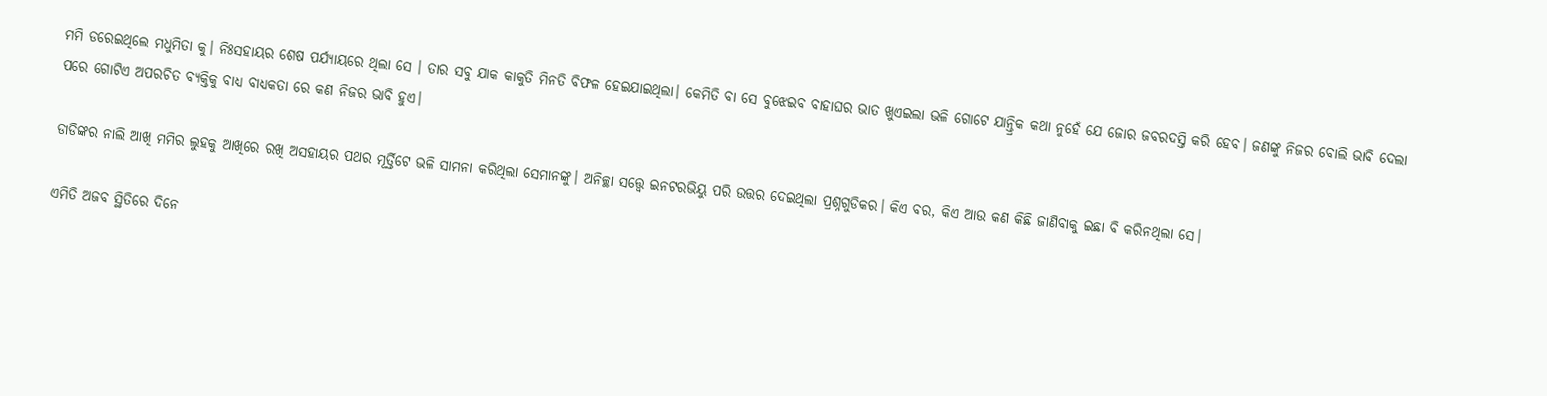ମମି ଡରେଇଥିଲେ ମଧୁମିତା କୁ। ନିଃସହାୟର ଶେଷ ପର୍ଯ୍ୟାୟରେ ଥିଲା ସେ । ତାର ସବୁ ଯାକ କାକୁତି ମିନତି ବିଫଳ ହେଇଯାଇଥିଲା। କେମିତି ବା ସେ ବୁଝେଇବ ବାହାଘର ଭାତ ଖୁଏଇଲା ଭଳି ଗୋଟେ ଯାନ୍ତ୍ରିକ କଥା ନୁହେଁ ଯେ ଜୋର ଜବରଦସ୍ତି କରି ହେବ। ଜଣଙ୍କୁ ନିଜର ବୋଲି ଭାବି ଦେଲା ପରେ ଗୋଟିଏ ଅପରଚିତ ବ୍ୟକ୍ତିକୁ ବାଧ୍ୟ ବାଧ୍ୟକତା ରେ କଣ ନିଜର ଭାବି ହୁଏ।

ଡାଡିଙ୍କର ନାଲି ଆଖି ମମିର ଲୁହକୁ ଆଖିରେ ରଖି ଅସହାୟର ପଥର ମୂର୍ତ୍ତିଟେ ଭଳି ସାମନା କରିଥିଲା ସେମାନଙ୍କୁ। ଅନିଚ୍ଛା ସତ୍ତ୍ୱେ ଇନଟରଭିୟୁ ପରି ଉତ୍ତର ଦେଇଥିଲା ପ୍ରଶ୍ନଗୁଡିକର। କିଏ ବର, କିଏ ଆଉ କଣ କିଛି ଜାଣିବାକୁ ଇଛା ବି କରିନଥିଲା ସେ।

ଏମିତି ଅଜବ ସ୍ଥିତିରେ ଦିନେ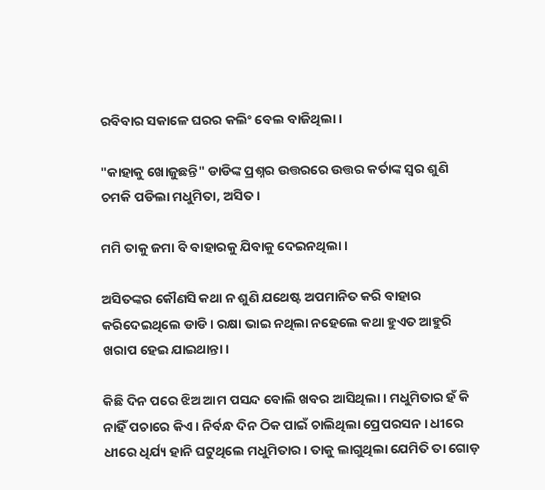ରବିବାର ସକାଳେ ଘରର କଲିଂ ବେଲ ବାଜିଥିଲା।

"କାହାକୁ ଖୋଜୁଛନ୍ତି" ଡାଡିଙ୍କ ପ୍ରଶ୍ନର ଉତ୍ତରରେ ଉତ୍ତର କର୍ତାଙ୍କ ସ୍ୱର ଶୁଣି ଚମକି ପଡିଲା ମଧୁମିତା, ଅସିତ।

ମମି ତାକୁ ଜମା ବି ବାହାରକୁ ଯିବାକୁ ଦେଇନଥିଲା।

ଅସିତଙ୍କର କୌଣସି କଥା ନ ଶୁଣି ଯଥେଷ୍ଟ ଅପମାନିତ କରି ବାହାର କରିଦେଇଥିଲେ ଡାଡି । ରକ୍ଷା ଭାଇ ନଥିଲା ନହେଲେ କଥା ହୁଏତ ଆହୁରି ଖରାପ ହେଇ ଯାଇଥାନ୍ତା।

କିଛି ଦିନ ପରେ ଝିଅ ଆମ ପସନ୍ଦ ବୋଲି ଖବର ଆସିଥିଲା। ମଧୁମିତାର ହଁ କି ନାହିଁ ପଚାରେ କିଏ। ନିର୍ବନ୍ଧ ଦିନ ଠିକ ପାଇଁ ଚାଲିଥିଲା ପ୍ରେପରସନ । ଧୀରେ ଧୀରେ ଧିର୍ଯ୍ୟ ହାନି ଘଟୁଥିଲେ ମଧୁମିତାର। ତାକୁ ଲାଗୁଥିଲା ଯେମିତି ତା ଗୋଡ଼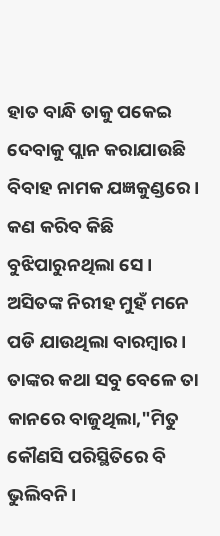ହାତ ବାନ୍ଧି ତାକୁ ପକେଇ ଦେବାକୁ ପ୍ଲାନ କରାଯାଉଛି ବିବାହ ନାମକ ଯଜ୍ଞକୁଣ୍ଡରେ। କଣ କରିବ କିଛି ବୁଝିପାରୁନଥିଲା ସେ। ଅସିତଙ୍କ ନିରୀହ ମୁହଁ ମନେ ପଡି ଯାଉଥିଲା ବାରମ୍ବାର। ତାଙ୍କର କଥା ସବୁ ବେଳେ ତା କାନରେ ବାଜୁଥିଲା,"ମିତୁ କୌଣସି ପରିସ୍ଥିତିରେ ବି ଭୁଲିବନି।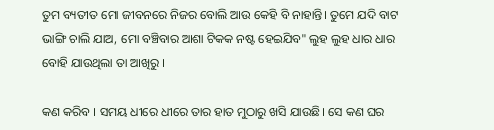ତୁମ ବ୍ୟତୀତ ମୋ ଜୀବନରେ ନିଜର ବୋଲି ଆଉ କେହି ବି ନାହାନ୍ତି। ତୁମେ ଯଦି ବାଟ ଭାଙ୍ଗି ଚାଲି ଯାଅ, ମୋ ବଞ୍ଚିବାର ଆଶା ଟିକକ ନଷ୍ଟ ହେଇଯିବ" ଲୁହ ଲୁହ ଧାର ଧାର ବୋହି ଯାଉଥିଲା ତା ଆଖିରୁ ।

କଣ କରିବ । ସମୟ ଧୀରେ ଧୀରେ ତାର ହାତ ମୁଠାରୁ ଖସି ଯାଉଛି। ସେ କଣ ଘର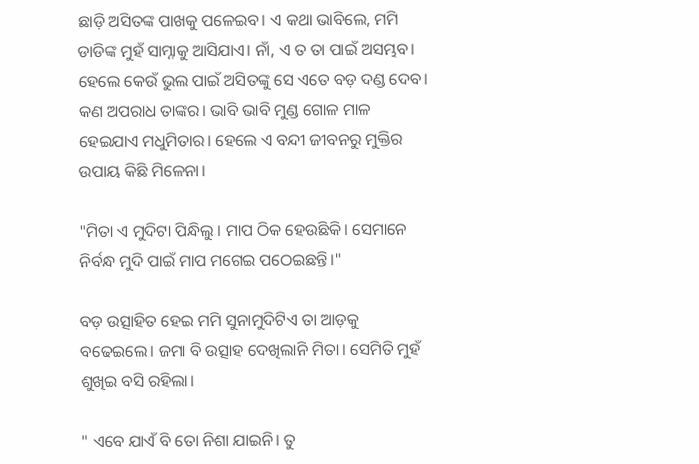ଛାଡ଼ି ଅସିତଙ୍କ ପାଖକୁ ପଳେଇବ। ଏ କଥା ଭାବିଲେ, ମମି ଡାଡିଙ୍କ ମୁହଁ ସାମ୍ନାକୁ ଆସିଯାଏ। ନାଁ, ଏ ତ ତା ପାଇଁ ଅସମ୍ଭବ। ହେଲେ କେଉଁ ଭୁଲ ପାଇଁ ଅସିତଙ୍କୁ ସେ ଏତେ ବଡ଼ ଦଣ୍ଡ ଦେବ। କଣ ଅପରାଧ ତାଙ୍କର। ଭାବି ଭାବି ମୁଣ୍ଡ ଗୋଳ ମାଳ ହେଇଯାଏ ମଧୁମିତାର। ହେଲେ ଏ ବନ୍ଦୀ ଜୀବନରୁ ମୁକ୍ତିର ଉପାୟ କିଛି ମିଳେନା।

"ମିତା ଏ ମୁଦିଟା ପିନ୍ଧିଲୁ । ମାପ ଠିକ ହେଉଛିକି। ସେମାନେ ନିର୍ବନ୍ଧ ମୁଦି ପାଇଁ ମାପ ମଗେଇ ପଠେଇଛନ୍ତି।"

ବଡ଼ ଉତ୍ସାହିତ ହେଇ ମମି ସୁନାମୁଦିଟିଏ ତା ଆଡ଼କୁ ବଢେଇଲେ। ଜମା ବି ଉତ୍ସାହ ଦେଖିଲାନି ମିତା। ସେମିତି ମୁହଁ ଶୁଖିଇ ବସି ରହିଲା।

" ଏବେ ଯାଏଁ ବି ତୋ ନିଶା ଯାଇନି। ତୁ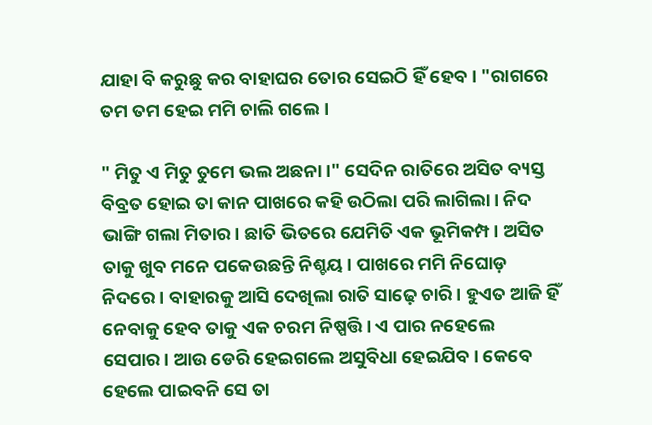ଯାହା ବି କରୁଛୁ କର ବାହାଘର ତୋର ସେଇଠି ହିଁ ହେବ। "ରାଗରେ ତମ ତମ ହେଇ ମମି ଚାଲି ଗଲେ।

" ମିତୁ ଏ ମିତୁ ତୁମେ ଭଲ ଅଛନା।" ସେଦିନ ରାତିରେ ଅସିତ ବ୍ୟସ୍ତ ବିବ୍ରତ ହୋଇ ତା କାନ ପାଖରେ କହି ଉଠିଲା ପରି ଲାଗିଲା। ନିଦ ଭାଙ୍ଗି ଗଲା ମିତାର। ଛାତି ଭିତରେ ଯେମିତି ଏକ ଭୂମିକମ୍ପ । ଅସିତ ତାକୁ ଖୁବ ମନେ ପକେଉଛନ୍ତି ନିଶ୍ଚୟ। ପାଖରେ ମମି ନିଘୋଡ଼ ନିଦରେ । ବାହାରକୁ ଆସି ଦେଖିଲା ରାତି ସାଢ଼େ ଚାରି। ହୁଏତ ଆଜି ହିଁ ନେବାକୁ ହେବ ତାକୁ ଏକ ଚରମ ନିଷ୍ପତ୍ତି। ଏ ପାର ନହେଲେ ସେପାର। ଆଉ ଡେରି ହେଇଗଲେ ଅସୁବିଧା ହେଇଯିବ। କେବେ ହେଲେ ପାଇବନି ସେ ତା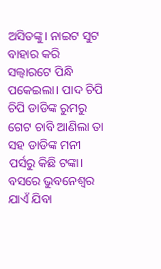ଅସିତଙ୍କୁ। ନାଇଟ ସୁଟ ବାହାର କରି ସଲ୍ୱାରଟେ ପିନ୍ଧି ପକେଇଲା। ପାଦ ଚିପି ଚିପି ଡାଡିଙ୍କ ରୁମରୁ ଗେଟ ଚାବି ଆଣିଲା ତା ସହ ଡାଡିଙ୍କ ମନୀ ପର୍ସରୁ କିଛି ଟଙ୍କା। ବସରେ ଭୁବନେଶ୍ୱର ଯାଏଁ ଯିବା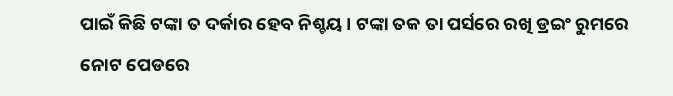ପାଇଁ କିଛି ଟଙ୍କା ତ ଦର୍କାର ହେବ ନିଶ୍ଚୟ। ଟଙ୍କା ତକ ତା ପର୍ସରେ ରଖି ଡ୍ରଇଂ ରୁମରେ ନୋଟ ପେଡରେ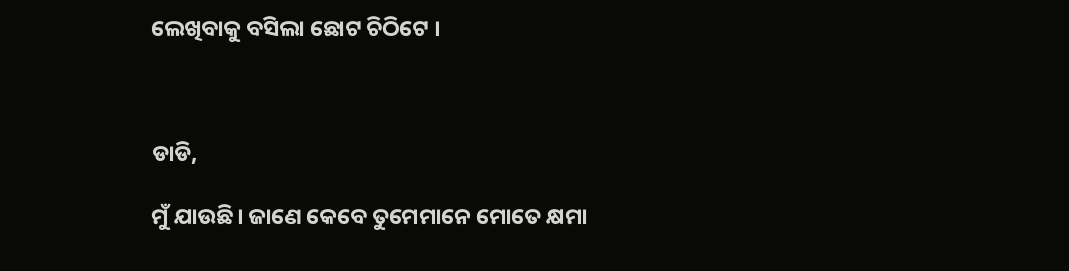ଲେଖିବାକୁ ବସିଲା ଛୋଟ ଚିଠିଟେ ।



ଡାଡି,

ମୁଁ ଯାଉଛି। ଜାଣେ କେବେ ତୁମେମାନେ ମୋତେ କ୍ଷମା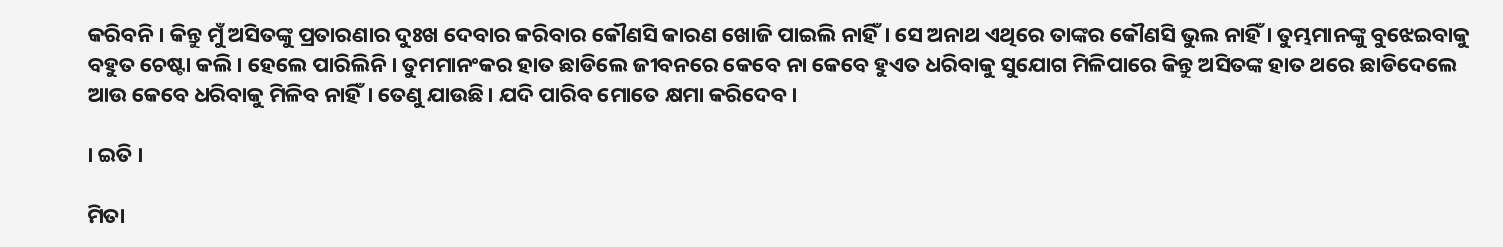କରିବନି। କିନ୍ତୁ ମୁଁ ଅସିତଙ୍କୁ ପ୍ରତାରଣାର ଦୁଃଖ ଦେବାର କରିବାର କୌଣସି କାରଣ ଖୋଜି ପାଇଲି ନାହିଁ। ସେ ଅନାଥ ଏଥିରେ ତାଙ୍କର କୌଣସି ଭୁଲ ନାହିଁ । ତୁମ୍ଭମାନଙ୍କୁ ବୁଝେଇବାକୁ ବହୁତ ଚେଷ୍ଟା କଲି। ହେଲେ ପାରିଲିନି। ତୁମମାନଂକର ହାତ ଛାଡିଲେ ଜୀବନରେ କେବେ ନା କେବେ ହୁଏତ ଧରିବାକୁ ସୁଯୋଗ ମିଳିପାରେ କିନ୍ତୁ ଅସିତଙ୍କ ହାତ ଥରେ ଛାଡିଦେଲେ ଆଉ କେବେ ଧରିବାକୁ ମିଳିବ ନାହିଁ। ତେଣୁ ଯାଉଛି। ଯଦି ପାରିବ ମୋତେ କ୍ଷମା କରିଦେବ।

। ଇତି ।

ମିତା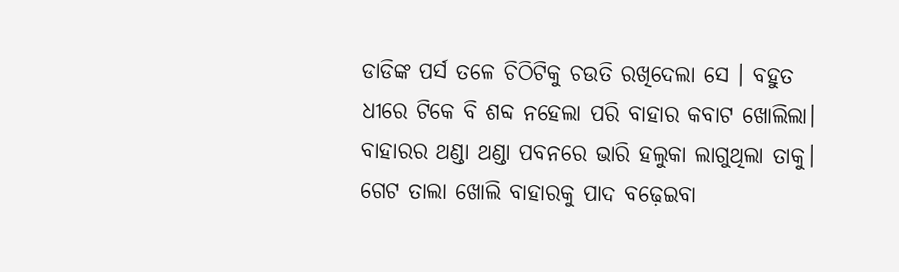ଡାଡିଙ୍କ ପର୍ସ ତଳେ ଚିଠିଟିକୁ ଚଉତି ରଖିଦେଲା ସେ । ବହୁତ ଧୀରେ ଟିକେ ବି ଶବ୍ଦ ନହେଲା ପରି ବାହାର କବାଟ ଖୋଲିଲା। ବାହାରର ଥଣ୍ଡା ଥଣ୍ଡା ପବନରେ ଭାରି ହଲୁକା ଲାଗୁଥିଲା ତାକୁ। ଗେଟ ତାଲା ଖୋଲି ବାହାରକୁ ପାଦ ବଢ଼େଇବା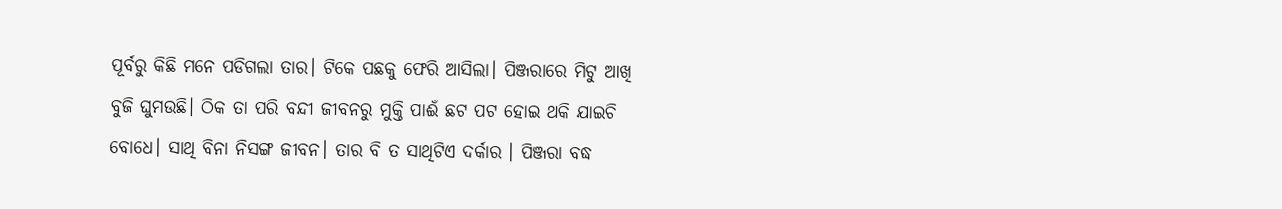ପୂର୍ବରୁ କିଛି ମନେ ପଡିଗଲା ତାର। ଟିକେ ପଛକୁ ଫେରି ଆସିଲା। ପିଞ୍ଜରାରେ ମିଟୁ ଆଖି ବୁଜି ଘୁମଉଛି। ଠିକ ତା ପରି ବନ୍ଦୀ ଜୀବନରୁ ମୁକ୍ତି ପାଈଁ ଛଟ ପଟ ହୋଇ ଥକି ଯାଇଚି ବୋଧେ। ସାଥି ବିନା ନିସଙ୍ଗ ଜୀବନ। ତାର ବି ତ ସାଥିଟିଏ ଦର୍କାର । ପିଞ୍ଜରା ବଦ୍ଧ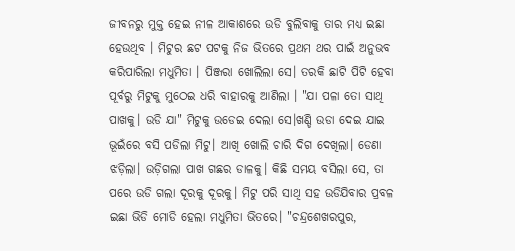ଜୀବନରୁ ମୁକ୍ତ ହେଇ ନୀଳ ଆକାଶରେ ଉଡି ବୁଲିବାକୁ ତାର ମଧ୍ୟ ଇଛା ହେଉଥିବ । ମିଟୁର ଛଟ ପଟକୁ ନିଜ ଭିତରେ ପ୍ରଥମ ଥର ପାଇଁ ଅନୁଭବ କରିପାରିଲା ମଧୁମିତା । ପିଞ୍ଜରା ଖୋଲିଲା ସେ। ତରକି ଛାଟି ପିଟି ହେବା ପୂର୍ବରୁ ମିଟୁକୁ ମୁଠେଇ ଧରି ବାହାରକୁ ଆଣିଲା । "ଯା ପଳା ତୋ ସାଥି ପାଖକୁ। ଉଡି ଯା" ମିଟୁକୁ ଉଡେଇ ଦେଲା ସେ।ଖଣ୍ଡି ଉଡା ଦେଇ ଯାଇ ଭୂଇଁରେ ବସି ପଡିଲା ମିଟୁ। ଆଖି ଖୋଲି ଚାରି ଦିଗ ଦେଖିଲା। ଡେଣା ଝଡ଼ିଲା। ଉଡ଼ିଗଲା ପାଖ ଗଛର ଡାଳକୁ। କିଛି ସମୟ ବସିଲା ସେ, ତା ପରେ ଉଡି ଗଲା ଦୂରକୁ ଦୂରକୁ। ମିଟୁ ପରି ସାଥି ସହ ଉଡିଯିବାର ପ୍ରବଳ ଇଛା ଭିଡି ମୋଡି ହେଲା ମଧୁମିତା ଭିତରେ। "ଚନ୍ଦ୍ରଶେଖରପୁର,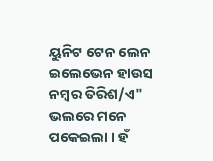ୟୁନିଟ ଟେନ ଲେନ ଇଲେଭେନ ହାଉସ ନମ୍ବର ତିରିଶ/ଏ" ଭଲରେ ମନେ ପକେଇଲା । ହଁ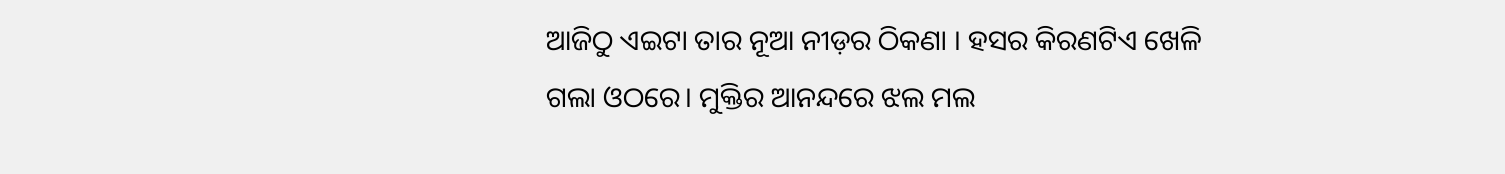ଆଜିଠୁ ଏଇଟା ତାର ନୂଆ ନୀଡ଼ର ଠିକଣା । ହସର କିରଣଟିଏ ଖେଳି ଗଲା ଓଠରେ। ମୁକ୍ତିର ଆନନ୍ଦରେ ଝଲ ମଲ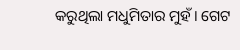କରୁଥିଲା ମଧୁମିତାର ମୁହଁ। ଗେଟ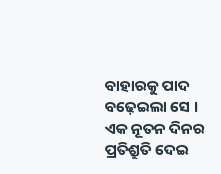ବାହାରକୁ ପାଦ ବଢ଼େଇଲା ସେ । ଏକ ନୂତନ ଦିନର ପ୍ରତିଶ୍ରୁତି ଦେଇ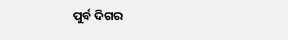ପୁର୍ବ ଦିଗର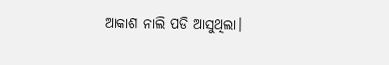ଆକାଶ ନାଲି ପଡି ଆସୁଥିଲା।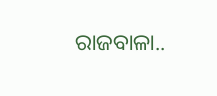ରାଜବାଳା..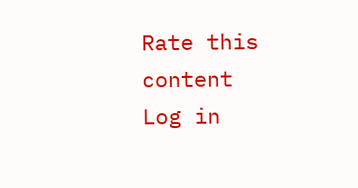Rate this content
Log in